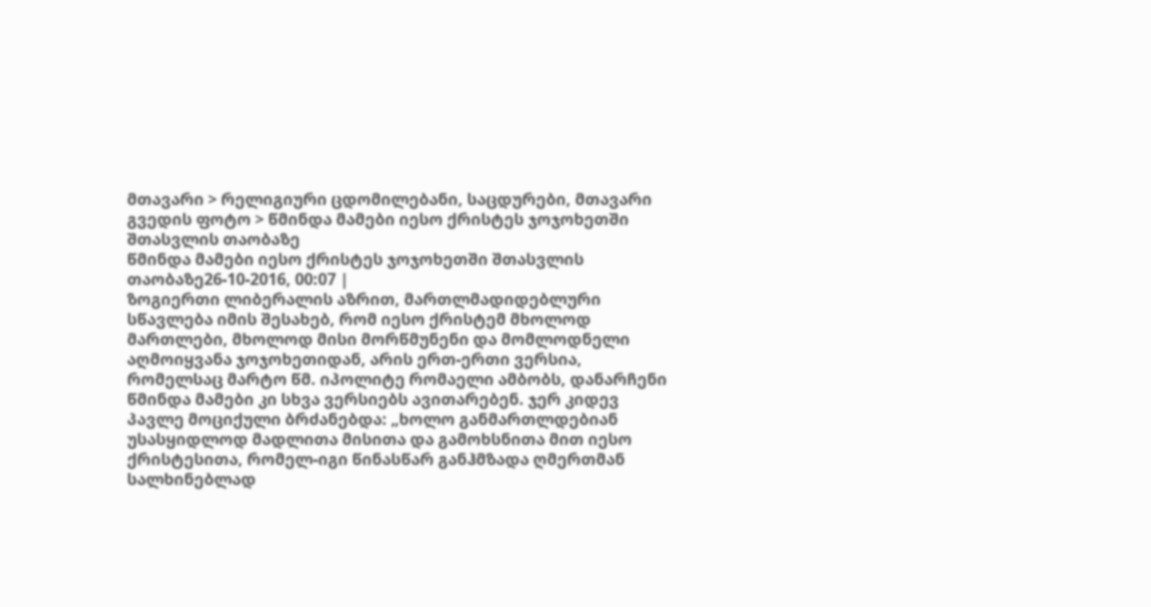მთავარი > რელიგიური ცდომილებანი, საცდურები, მთავარი გვედის ფოტო > წმინდა მამები იესო ქრისტეს ჯოჯოხეთში შთასვლის თაობაზე
წმინდა მამები იესო ქრისტეს ჯოჯოხეთში შთასვლის თაობაზე26-10-2016, 00:07 |
ზოგიერთი ლიბერალის აზრით, მართლმადიდებლური სწავლება იმის შესახებ, რომ იესო ქრისტემ მხოლოდ მართლები, მხოლოდ მისი მორწმუნენი და მომლოდნელი აღმოიყვანა ჯოჯოხეთიდან, არის ერთ-ერთი ვერსია, რომელსაც მარტო წმ. იპოლიტე რომაელი ამბობს, დანარჩენი წმინდა მამები კი სხვა ვერსიებს ავითარებენ. ჯერ კიდევ პავლე მოციქული ბრძანებდა: „ხოლო განმართლდებიან უსასყიდლოდ მადლითა მისითა და გამოხსნითა მით იესო ქრისტესითა, რომელ-იგი წინასწარ განჰმზადა ღმერთმან სალხინებლად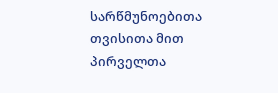სარწმუნოებითა თვისითა მით პირველთა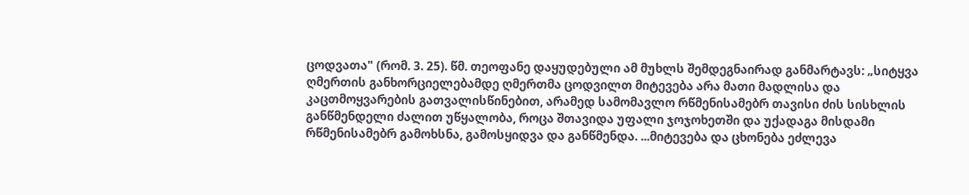ცოდვათა" (რომ. 3. 25). წმ. თეოფანე დაყუდებული ამ მუხლს შემდეგნაირად განმარტავს: „სიტყვა ღმერთის განხორციელებამდე ღმერთმა ცოდვილთ მიტევება არა მათი მადლისა და კაცთმოყვარების გათვალისწინებით, არამედ სამომავლო რწმენისამებრ თავისი ძის სისხლის განწმენდელი ძალით უწყალობა, როცა შთავიდა უფალი ჯოჯოხეთში და უქადაგა მისდამი რწმენისამებრ გამოხსნა, გამოსყიდვა და განწმენდა. ...მიტევება და ცხონება ეძლევა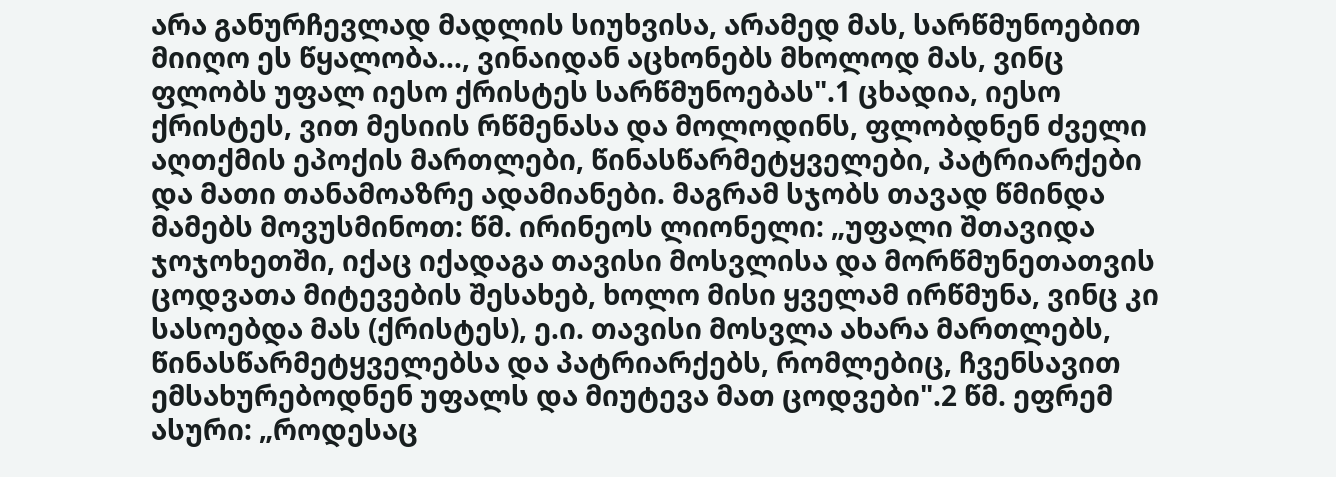არა განურჩევლად მადლის სიუხვისა, არამედ მას, სარწმუნოებით მიიღო ეს წყალობა..., ვინაიდან აცხონებს მხოლოდ მას, ვინც ფლობს უფალ იესო ქრისტეს სარწმუნოებას".1 ცხადია, იესო ქრისტეს, ვით მესიის რწმენასა და მოლოდინს, ფლობდნენ ძველი აღთქმის ეპოქის მართლები, წინასწარმეტყველები, პატრიარქები და მათი თანამოაზრე ადამიანები. მაგრამ სჯობს თავად წმინდა მამებს მოვუსმინოთ: წმ. ირინეოს ლიონელი: „უფალი შთავიდა ჯოჯოხეთში, იქაც იქადაგა თავისი მოსვლისა და მორწმუნეთათვის ცოდვათა მიტევების შესახებ, ხოლო მისი ყველამ ირწმუნა, ვინც კი სასოებდა მას (ქრისტეს), ე.ი. თავისი მოსვლა ახარა მართლებს, წინასწარმეტყველებსა და პატრიარქებს, რომლებიც, ჩვენსავით ემსახურებოდნენ უფალს და მიუტევა მათ ცოდვები".2 წმ. ეფრემ ასური: „როდესაც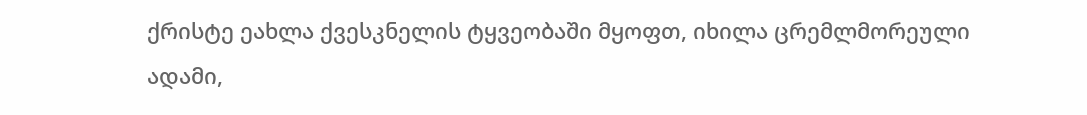ქრისტე ეახლა ქვესკნელის ტყვეობაში მყოფთ, იხილა ცრემლმორეული ადამი,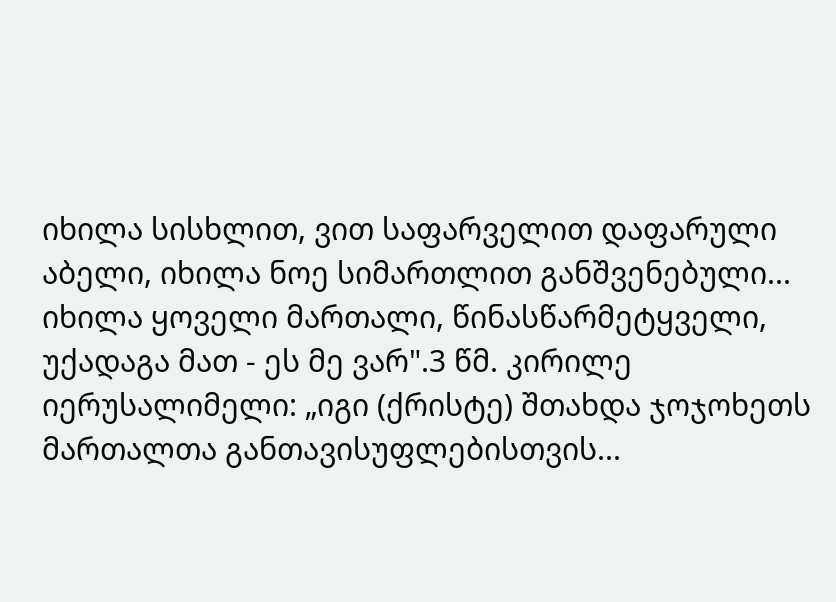იხილა სისხლით, ვით საფარველით დაფარული აბელი, იხილა ნოე სიმართლით განშვენებული... იხილა ყოველი მართალი, წინასწარმეტყველი, უქადაგა მათ - ეს მე ვარ".3 წმ. კირილე იერუსალიმელი: „იგი (ქრისტე) შთახდა ჯოჯოხეთს მართალთა განთავისუფლებისთვის...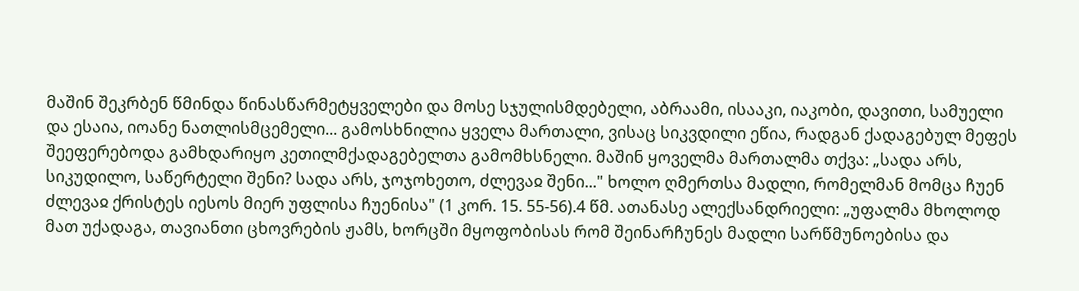მაშინ შეკრბენ წმინდა წინასწარმეტყველები და მოსე სჯულისმდებელი, აბრაამი, ისააკი, იაკობი, დავითი, სამუელი და ესაია, იოანე ნათლისმცემელი... გამოსხნილია ყველა მართალი, ვისაც სიკვდილი ეწია, რადგან ქადაგებულ მეფეს შეეფერებოდა გამხდარიყო კეთილმქადაგებელთა გამომხსნელი. მაშინ ყოველმა მართალმა თქვა: „სადა არს, სიკუდილო, საწერტელი შენი? სადა არს, ჯოჯოხეთო, ძლევაჲ შენი..." ხოლო ღმერთსა მადლი, რომელმან მომცა ჩუენ ძლევაჲ ქრისტეს იესოს მიერ უფლისა ჩუენისა" (1 კორ. 15. 55-56).4 წმ. ათანასე ალექსანდრიელი: „უფალმა მხოლოდ მათ უქადაგა, თავიანთი ცხოვრების ჟამს, ხორცში მყოფობისას რომ შეინარჩუნეს მადლი სარწმუნოებისა და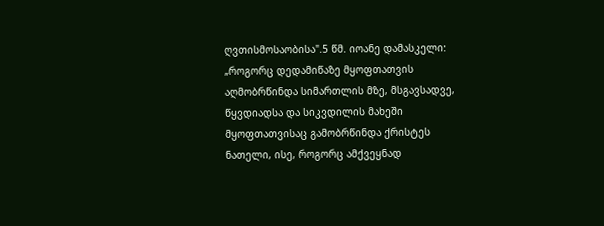ღვთისმოსაობისა".5 წმ. იოანე დამასკელი: „როგორც დედამიწაზე მყოფთათვის აღმობრწინდა სიმართლის მზე, მსგავსადვე, წყვდიადსა და სიკვდილის მახეში მყოფთათვისაც გამობრწინდა ქრისტეს ნათელი, ისე, როგორც ამქვეყნად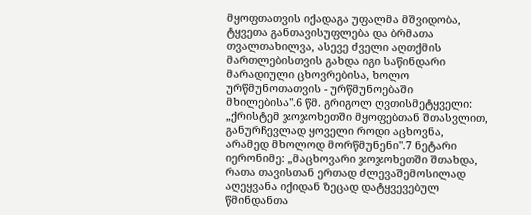მყოფთათვის იქადაგა უფალმა მშვიდობა, ტყვეთა განთავისუფლება და ბრმათა თვალთახილვა, ასევე ძველი აღთქმის მართლებისთვის გახდა იგი საწინდარი მარადიული ცხოვრებისა, ხოლო ურწმუნოთათვის - ურწმუნოებაში მხილებისა".6 წმ. გრიგოლ ღვთისმეტყველი: „ქრისტემ ჯოჯოხეთში მყოფებთან შთასვლით, განურჩევლად ყოველი როდი აცხოვნა, არამედ მხოლოდ მორწმუნენი".7 ნეტარი იერონიმე: „მაცხოვარი ჯოჯოხეთში შთახდა, რათა თავისთან ერთად ძლევაშემოსილად აღეყვანა იქიდან ზეცად დატყვევებულ წმინდანთა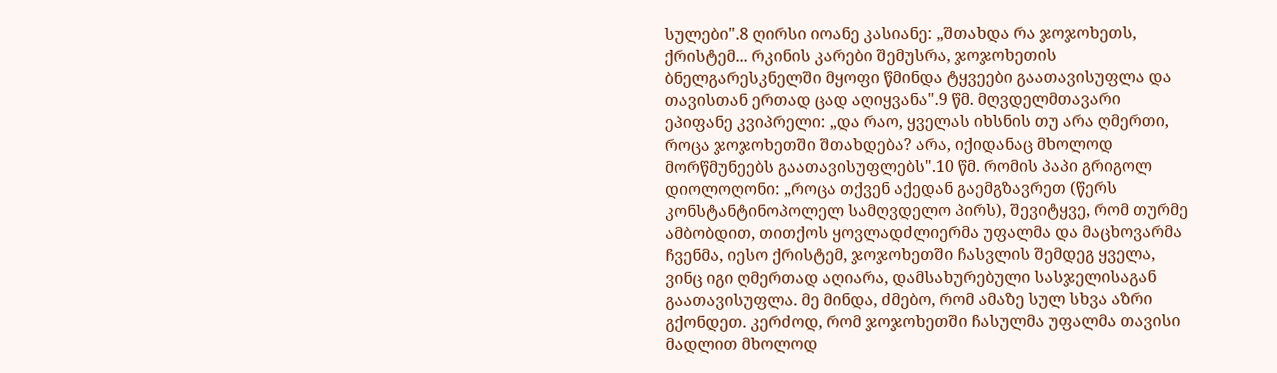სულები".8 ღირსი იოანე კასიანე: „შთახდა რა ჯოჯოხეთს, ქრისტემ... რკინის კარები შემუსრა, ჯოჯოხეთის ბნელგარესკნელში მყოფი წმინდა ტყვეები გაათავისუფლა და თავისთან ერთად ცად აღიყვანა".9 წმ. მღვდელმთავარი ეპიფანე კვიპრელი: „და რაო, ყველას იხსნის თუ არა ღმერთი, როცა ჯოჯოხეთში შთახდება? არა, იქიდანაც მხოლოდ მორწმუნეებს გაათავისუფლებს".10 წმ. რომის პაპი გრიგოლ დიოლოღონი: „როცა თქვენ აქედან გაემგზავრეთ (წერს კონსტანტინოპოლელ სამღვდელო პირს), შევიტყვე, რომ თურმე ამბობდით, თითქოს ყოვლადძლიერმა უფალმა და მაცხოვარმა ჩვენმა, იესო ქრისტემ, ჯოჯოხეთში ჩასვლის შემდეგ ყველა, ვინც იგი ღმერთად აღიარა, დამსახურებული სასჯელისაგან გაათავისუფლა. მე მინდა, ძმებო, რომ ამაზე სულ სხვა აზრი გქონდეთ. კერძოდ, რომ ჯოჯოხეთში ჩასულმა უფალმა თავისი მადლით მხოლოდ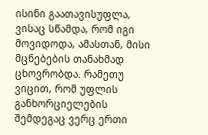ისინი გაათავისუფლა, ვისაც სწამდა, რომ იგი მოვიდოდა, ამასთან, მისი მცნებების თანახმად ცხოვრობდა. რამეთუ ვიცით, რომ უფლის განხორციელების შემდეგაც ვერც ერთი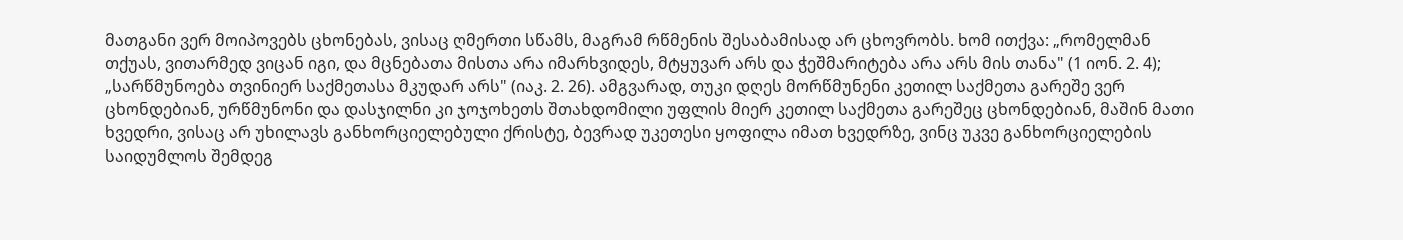მათგანი ვერ მოიპოვებს ცხონებას, ვისაც ღმერთი სწამს, მაგრამ რწმენის შესაბამისად არ ცხოვრობს. ხომ ითქვა: „რომელმან თქუას, ვითარმედ ვიცან იგი, და მცნებათა მისთა არა იმარხვიდეს, მტყუვარ არს და ჭეშმარიტება არა არს მის თანა" (1 იონ. 2. 4); „სარწმუნოება თვინიერ საქმეთასა მკუდარ არს" (იაკ. 2. 26). ამგვარად, თუკი დღეს მორწმუნენი კეთილ საქმეთა გარეშე ვერ ცხონდებიან, ურწმუნონი და დასჯილნი კი ჯოჯოხეთს შთახდომილი უფლის მიერ კეთილ საქმეთა გარეშეც ცხონდებიან, მაშინ მათი ხვედრი, ვისაც არ უხილავს განხორციელებული ქრისტე, ბევრად უკეთესი ყოფილა იმათ ხვედრზე, ვინც უკვე განხორციელების საიდუმლოს შემდეგ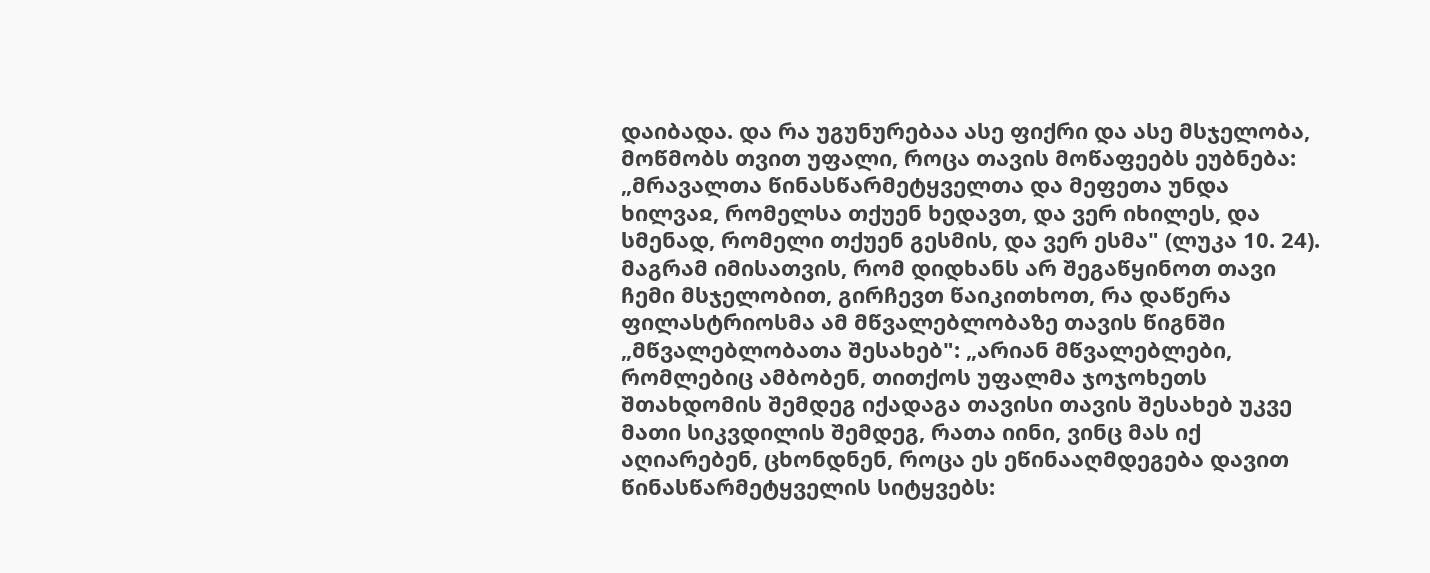დაიბადა. და რა უგუნურებაა ასე ფიქრი და ასე მსჯელობა, მოწმობს თვით უფალი, როცა თავის მოწაფეებს ეუბნება: „მრავალთა წინასწარმეტყველთა და მეფეთა უნდა ხილვაჲ, რომელსა თქუენ ხედავთ, და ვერ იხილეს, და სმენად, რომელი თქუენ გესმის, და ვერ ესმა" (ლუკა 10. 24). მაგრამ იმისათვის, რომ დიდხანს არ შეგაწყინოთ თავი ჩემი მსჯელობით, გირჩევთ წაიკითხოთ, რა დაწერა ფილასტრიოსმა ამ მწვალებლობაზე თავის წიგნში „მწვალებლობათა შესახებ": „არიან მწვალებლები, რომლებიც ამბობენ, თითქოს უფალმა ჯოჯოხეთს შთახდომის შემდეგ იქადაგა თავისი თავის შესახებ უკვე მათი სიკვდილის შემდეგ, რათა იინი, ვინც მას იქ აღიარებენ, ცხონდნენ, როცა ეს ეწინააღმდეგება დავით წინასწარმეტყველის სიტყვებს: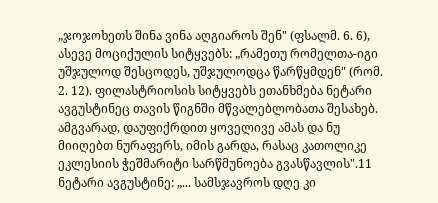„ჯოჯოხეთს შინა ვინა აღგიაროს შენ" (ფსალმ. 6. 6), ასევე მოციქულის სიტყვებს: „რამეთუ რომელთა-იგი უშჯულოდ შესცოდეს, უშჯულოდცა წარწყმდენ" (რომ. 2. 12). ფილასტრიოსის სიტყვებს ეთანხმება ნეტარი ავგუსტინეც თავის წიგნში მწვალებლობათა შესახებ. ამგვარად, დაუფიქრდით ყოველივე ამას და ნუ მიიღებთ ნურაფერს, იმის გარდა, რასაც კათოლიკე ეკლესიის ჭეშმარიტი სარწმუნოება გვასწავლის".11 ნეტარი ავგუსტინე: „... სამსჯავროს დღე კი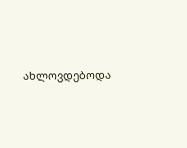ახლოვდებოდა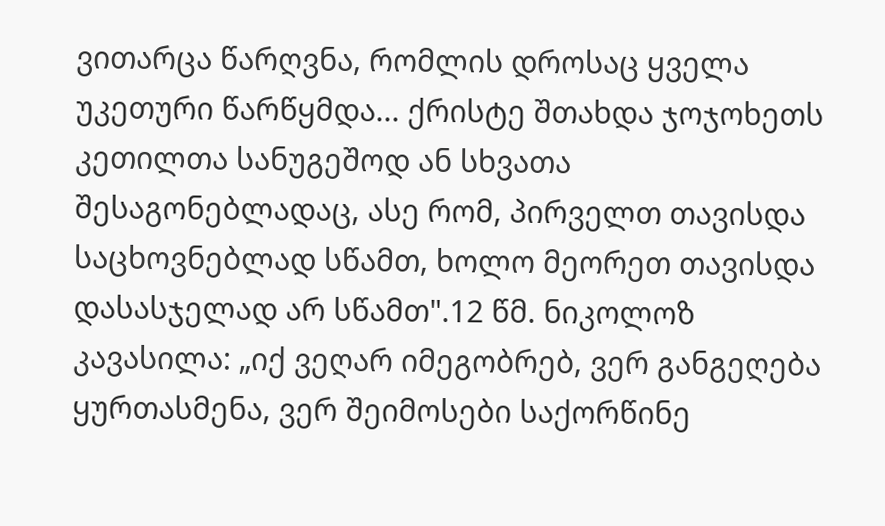ვითარცა წარღვნა, რომლის დროსაც ყველა უკეთური წარწყმდა... ქრისტე შთახდა ჯოჯოხეთს კეთილთა სანუგეშოდ ან სხვათა შესაგონებლადაც, ასე რომ, პირველთ თავისდა საცხოვნებლად სწამთ, ხოლო მეორეთ თავისდა დასასჯელად არ სწამთ".12 წმ. ნიკოლოზ კავასილა: „იქ ვეღარ იმეგობრებ, ვერ განგეღება ყურთასმენა, ვერ შეიმოსები საქორწინე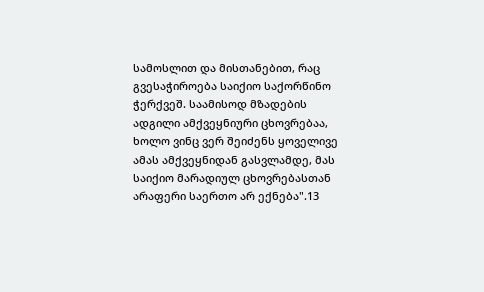სამოსლით და მისთანებით, რაც გვესაჭიროება საიქიო საქორწინო ჭერქვეშ. საამისოდ მზადების ადგილი ამქვეყნიური ცხოვრებაა, ხოლო ვინც ვერ შეიძენს ყოველივე ამას ამქვეყნიდან გასვლამდე, მას საიქიო მარადიულ ცხოვრებასთან არაფერი საერთო არ ექნება".13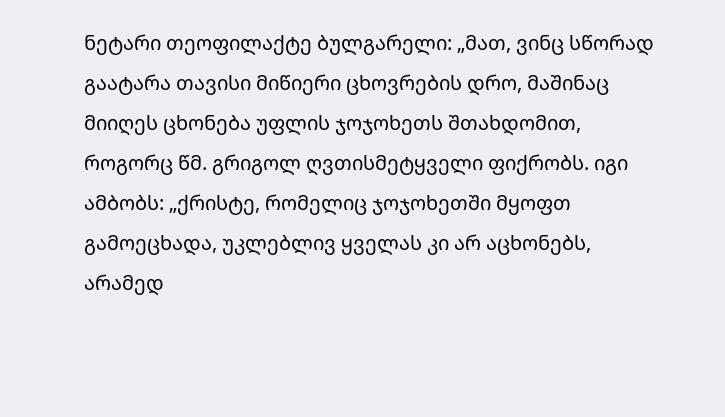ნეტარი თეოფილაქტე ბულგარელი: „მათ, ვინც სწორად გაატარა თავისი მიწიერი ცხოვრების დრო, მაშინაც მიიღეს ცხონება უფლის ჯოჯოხეთს შთახდომით, როგორც წმ. გრიგოლ ღვთისმეტყველი ფიქრობს. იგი ამბობს: „ქრისტე, რომელიც ჯოჯოხეთში მყოფთ გამოეცხადა, უკლებლივ ყველას კი არ აცხონებს, არამედ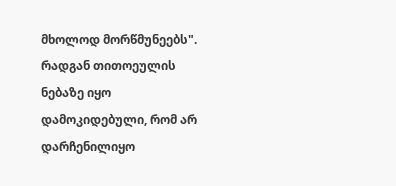მხოლოდ მორწმუნეებს". რადგან თითოეულის ნებაზე იყო დამოკიდებული, რომ არ დარჩენილიყო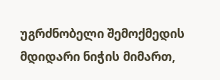უგრძნობელი შემოქმედის მდიდარი ნიჭის მიმართ,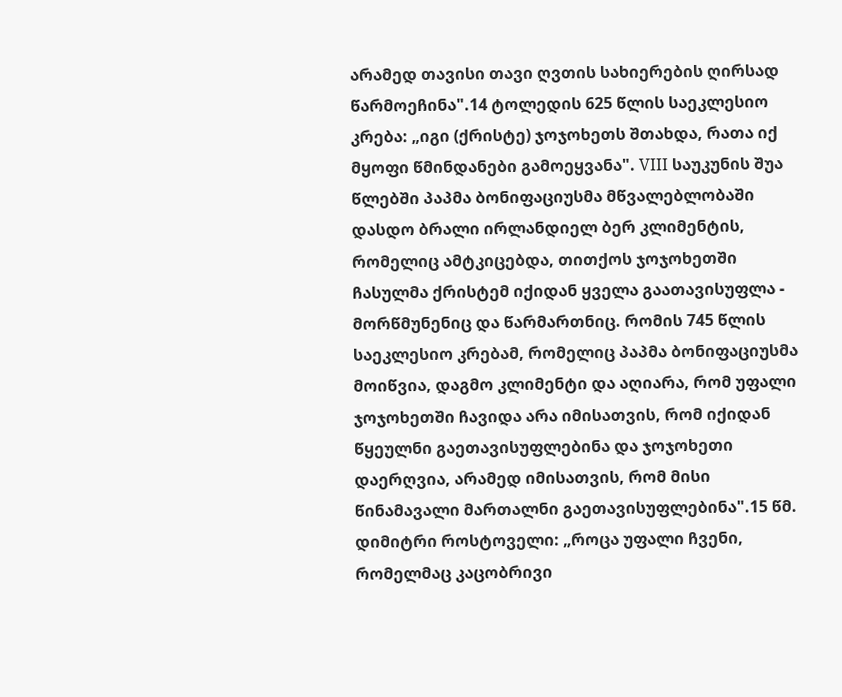არამედ თავისი თავი ღვთის სახიერების ღირსად წარმოეჩინა".14 ტოლედის 625 წლის საეკლესიო კრება: „იგი (ქრისტე) ჯოჯოხეთს შთახდა, რათა იქ მყოფი წმინდანები გამოეყვანა". VIII საუკუნის შუა წლებში პაპმა ბონიფაციუსმა მწვალებლობაში დასდო ბრალი ირლანდიელ ბერ კლიმენტის, რომელიც ამტკიცებდა, თითქოს ჯოჯოხეთში ჩასულმა ქრისტემ იქიდან ყველა გაათავისუფლა - მორწმუნენიც და წარმართნიც. რომის 745 წლის საეკლესიო კრებამ, რომელიც პაპმა ბონიფაციუსმა მოიწვია, დაგმო კლიმენტი და აღიარა, რომ უფალი ჯოჯოხეთში ჩავიდა არა იმისათვის, რომ იქიდან წყეულნი გაეთავისუფლებინა და ჯოჯოხეთი დაერღვია, არამედ იმისათვის, რომ მისი წინამავალი მართალნი გაეთავისუფლებინა".15 წმ. დიმიტრი როსტოველი: „როცა უფალი ჩვენი, რომელმაც კაცობრივი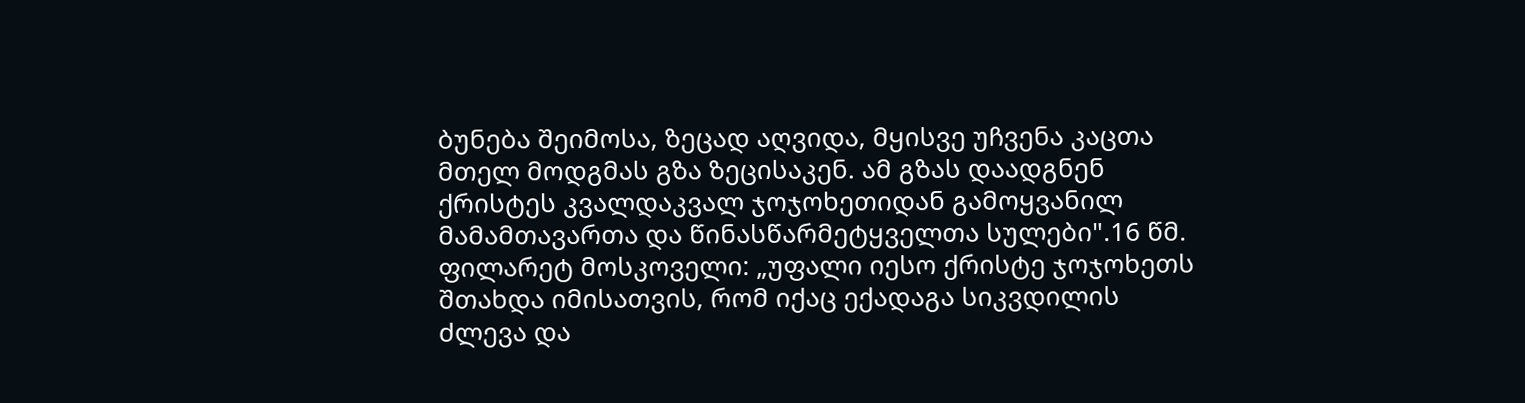ბუნება შეიმოსა, ზეცად აღვიდა, მყისვე უჩვენა კაცთა მთელ მოდგმას გზა ზეცისაკენ. ამ გზას დაადგნენ ქრისტეს კვალდაკვალ ჯოჯოხეთიდან გამოყვანილ მამამთავართა და წინასწარმეტყველთა სულები".16 წმ. ფილარეტ მოსკოველი: „უფალი იესო ქრისტე ჯოჯოხეთს შთახდა იმისათვის, რომ იქაც ექადაგა სიკვდილის ძლევა და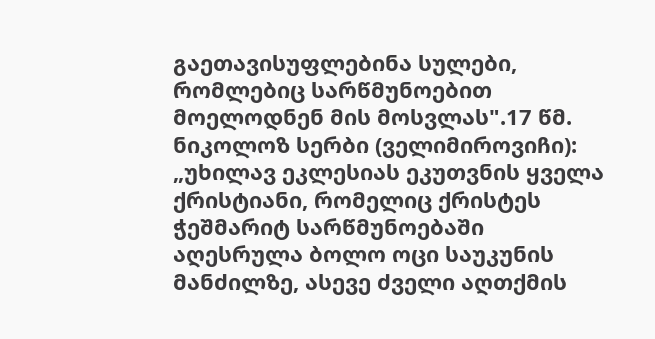გაეთავისუფლებინა სულები, რომლებიც სარწმუნოებით მოელოდნენ მის მოსვლას".17 წმ. ნიკოლოზ სერბი (ველიმიროვიჩი): „უხილავ ეკლესიას ეკუთვნის ყველა ქრისტიანი, რომელიც ქრისტეს ჭეშმარიტ სარწმუნოებაში აღესრულა ბოლო ოცი საუკუნის მანძილზე, ასევე ძველი აღთქმის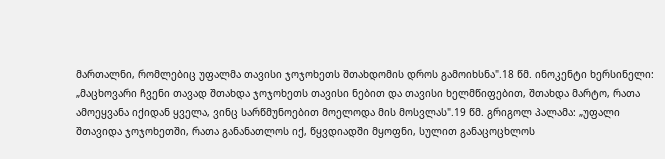მართალნი, რომლებიც უფალმა თავისი ჯოჯოხეთს შთახდომის დროს გამოიხსნა".18 წმ. ინოკენტი ხერსინელი: „მაცხოვარი ჩვენი თავად შთახდა ჯოჯოხეთს თავისი ნებით და თავისი ხელმწიფებით, შთახდა მარტო, რათა ამოეყვანა იქიდან ყველა, ვინც სარწმუნოებით მოელოდა მის მოსვლას".19 წმ. გრიგოლ პალამა: „უფალი შთავიდა ჯოჯოხეთში, რათა განანათლოს იქ, წყვდიადში მყოფნი, სულით განაცოცხლოს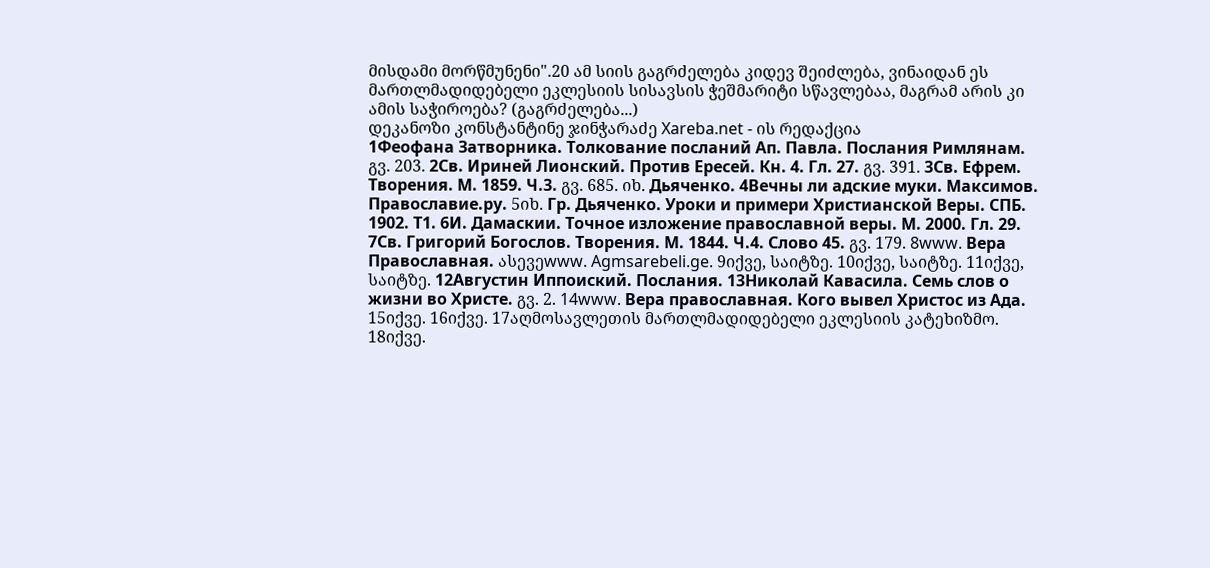მისდამი მორწმუნენი".20 ამ სიის გაგრძელება კიდევ შეიძლება, ვინაიდან ეს მართლმადიდებელი ეკლესიის სისავსის ჭეშმარიტი სწავლებაა, მაგრამ არის კი ამის საჭიროება? (გაგრძელება...)
დეკანოზი კონსტანტინე ჯინჭარაძე Xareba.net - ის რედაქცია
1Феофана Затворника. Толкование посланий Ап. Павла. Послания Римлянам. გვ. 203. 2Св. Ириней Лионский. Против Ересей. Кн. 4. Гл. 27. გვ. 391. 3Св. Ефрем. Творения. М. 1859. Ч.3. გვ. 685. იხ. Дьяченко. 4Вечны ли адские муки. Максимов. Православие.ру. 5იხ. Гр. Дьяченко. Уроки и примери Христианской Веры. СПБ. 1902. Т1. 6И. Дамаскии. Точное изложение православной веры. М. 2000. Гл. 29. 7Св. Григорий Богослов. Творения. М. 1844. Ч.4. Слово 45. გვ. 179. 8www. Вера Православная. ასევეwww. Agmsarebeli.ge. 9იქვე, საიტზე. 10იქვე, საიტზე. 11იქვე, საიტზე. 12Августин Иппоиский. Послания. 13Николай Кавасила. Семь слов о жизни во Христе. გვ. 2. 14www. Вера православная. Кого вывел Христос из Ада. 15იქვე. 16იქვე. 17აღმოსავლეთის მართლმადიდებელი ეკლესიის კატეხიზმო. 18იქვე.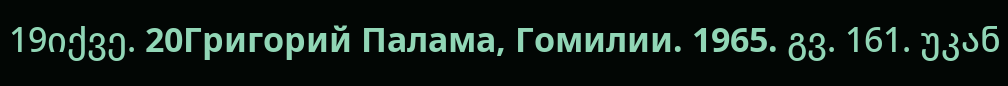19იქვე. 20Григорий Палама, Гомилии. 1965. გვ. 161. უკან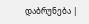დაბრუნება |